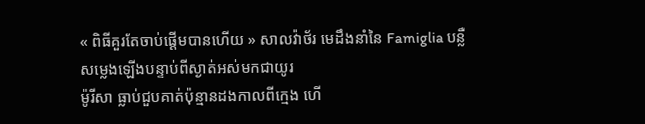« ពិធីគួរតែចាប់ផ្តើមបានហើយ » សាលវ៉ាថ័រ មេដឹងនាំនៃ Famiglia បន្លឺសម្លេងឡើងបន្ទាប់ពីស្ងាត់អស់មកជាយូរ
ម៉ូរីសា ធ្លាប់ជួបគាត់ប៉ុន្មានដងកាលពីក្មេង ហើ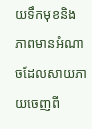យទឹកមុខនិងភាពមានអំណាចដែលសាយភាយចេញពី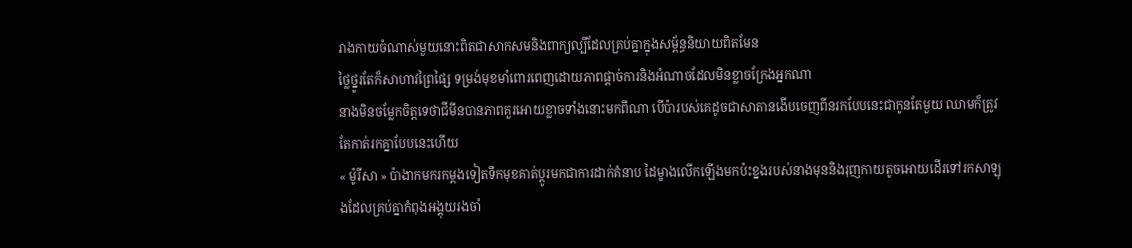រាងកាយចំណាស់មួយនោះពិតជាសាកសមនិងពាក្យល្បីដែលគ្រប់គ្នាក្នុងសម្ព័ន្ធនិយាយពិតមែន
ថ្លៃថ្នូរតែក៏សាហាវព្រៃផ្សៃ ទម្រង់មុខមាំពោរពេញដោយភាពផ្តាច់ការនិងអំណាចដែលមិនខ្លាចក្រែងអ្នកណា
នាងមិនចម្លែកចិត្តទេថាជីមីនបានភាពគួរអោយខ្លាចទាំងនោះមកពីណា បើប៉ារបស់គេដូចជាសាតានងើបចេញពីនរកបែបនេះជាកូនតែមួយ ឈាមក៏ត្រូវតែកាត់រកគ្នាបែបនេះហើយ
« ម៉ូរីសា » ប៉ាងាកមករកម្តងទៀតទឹកមុខគាត់ប្តូរមកជាការដាក់គំនាប ដៃម្ខាងលើកឡើងមកប៉ះខ្នងរបស់នាងមុននិងរុញកាយតូចអោយដើរទៅរកសាឡុងដែលគ្រប់គ្នាកំពុងអង្គុយរងចាំ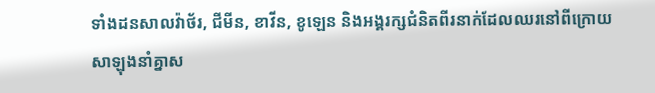ទាំងដនសាលវ៉ាថ័រ, ជីមីន, ខាវីន, ខូឡេន និងអង្គរក្សជំនិតពីរនាក់ដែលឈរនៅពីក្រោយសាឡុងនាំគ្នាស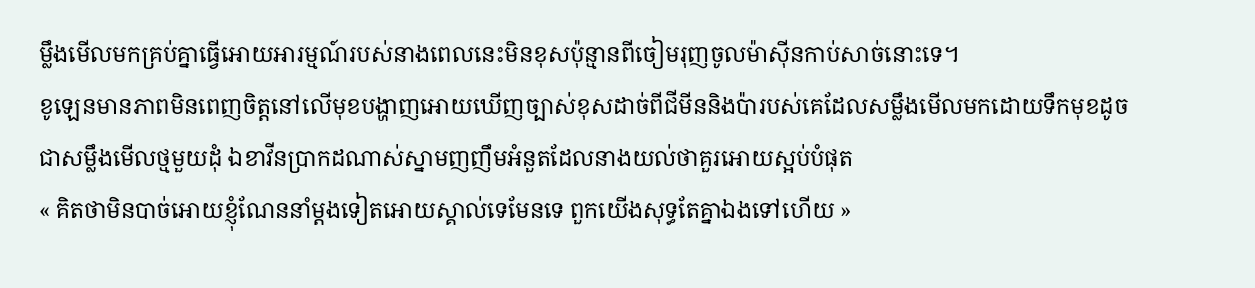ម្លឹងមើលមកគ្រប់គ្នាធ្វើអោយអារម្មណ៍របស់នាងពេលនេះមិនខុសប៉ុន្មានពីចៀមរុញចូលម៉ាស៊ីនកាប់សាច់នោះទេ។
ខូឡេនមានភាពមិនពេញចិត្តនៅលើមុខបង្ហាញអោយឃើញច្បាស់ខុសដាច់ពីជីមីននិងប៉ារបស់គេដែលសម្លឹងមើលមកដោយទឹកមុខដូចជាសម្លឹងមើលថ្មមួយដុំ ឯខាវីនប្រាកដណាស់ស្នាមញញឹមអំនួតដែលនាងយល់ថាគួរអោយស្អប់បំផុត
« គិតថាមិនបាច់អោយខ្ញុំណែននាំម្តងទៀតអោយស្គាល់ទេមែនទេ ពួកយើងសុទ្ធតែគ្នាឯងទៅហើយ »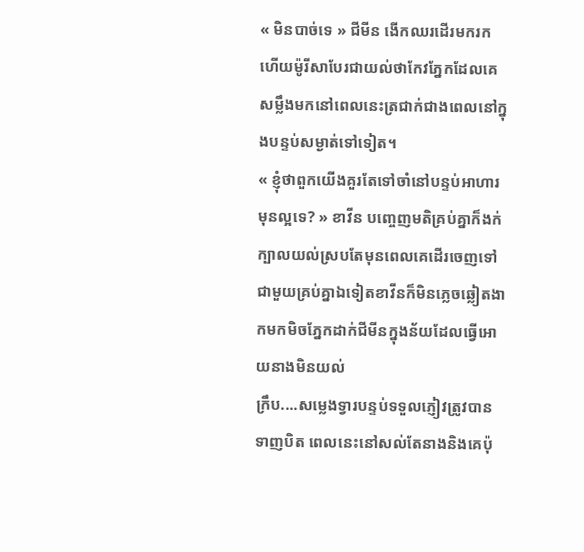« មិនបាច់ទេ » ជីមីន ងើកឈរដើរមករកហើយម៉ូរីសាបែរជាយល់ថាកែវភ្នែកដែលគេសម្លឹងមកនៅពេលនេះត្រជាក់ជាងពេលនៅក្នុងបន្ទប់សម្ងាត់ទៅទៀត។
« ខ្ញុំថាពួកយើងគួរតែទៅចាំនៅបន្ទប់អាហារមុនល្អទេ? » ខាវីន បញ្ចេញមតិគ្រប់គ្នាក៏ងក់ក្បាលយល់ស្របតែមុនពេលគេដើរចេញទៅជាមួយគ្រប់គ្នាឯទៀតខាវីនក៏មិនភ្លេចឆ្លៀតងាកមកមិចភ្នែកដាក់ជីមីនក្នុងន័យដែលធ្វើអោយនាងមិនយល់
ក្រឹប....សម្លេងទ្វារបន្ទប់ទទួលភ្ញៀវត្រូវបានទាញបិត ពេលនេះនៅសល់តែនាងនិងគេប៉ុ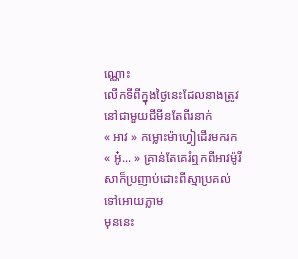ណ្ណោះ
លើកទីពីក្នុងថ្ងៃនេះដែលនាងត្រូវនៅជាមួយជីមីនតែពីរនាក់
« អាវ » កម្លោះម៉ាហ្វៀដើរមករក
« អូ៎... » គ្រាន់តែគេរំឮកពីអាវម៉ូរីសាក៏ប្រញាប់ដោះពីស្មាប្រគល់ទៅអោយភ្លាម
មុននេះ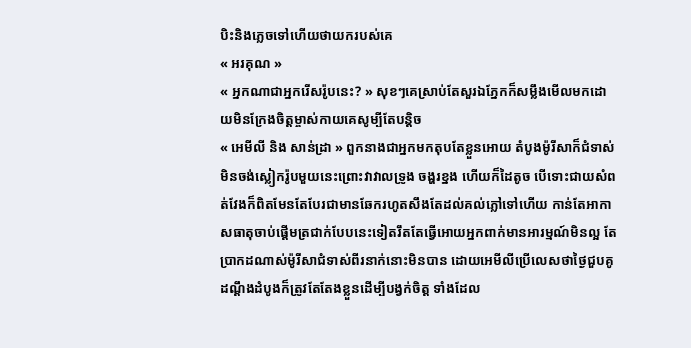បិះនិងភ្លេចទៅហើយថាយករបស់គេ
« អរគុណ »
« អ្នកណាជាអ្នករើសរ៉ូបនេះ? » សុខៗគេស្រាប់តែសួរឯភ្នែកក៏សម្លឹងមើលមកដោយមិនក្រែងចិត្តម្ចាស់កាយគេសូម្បីតែបន្តិច
« អេមីលី និង សាន់ដ្រា » ពួកនាងជាអ្នកមកតុបតែខ្លួនអោយ តំបូងម៉ូរីសាក៏ជំទាស់មិនចង់ស្លៀករ៉ូបមួយនេះព្រោះវាវាលទ្រូង ចង្ហរខ្នង ហើយក៏ដៃតូច បើទោះជាយសំពត់វែងក៏ពិតមែនតែបែរជាមានឆែករហូតសឹងតែដល់គល់ភ្លៅទៅហើយ កាន់តែអាកាសធាតុចាប់ផ្តើមត្រជាក់បែបនេះទៀតរឹតតែធ្វើអោយអ្នកពាក់មានអារម្មណ៍មិនល្អ តែប្រាកដណាស់ម៉ូរីសាជំទាស់ពីរនាក់នោះមិនបាន ដោយអេមីលីប្រើលេសថាថ្ងៃជួបគូដណ្តឹងដំបូងក៏ត្រូវតែតែងខ្លួនដើម្បីបង្វក់ចិត្ត ទាំងដែល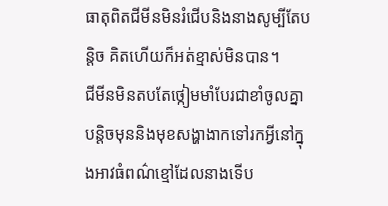ធាតុពិតជីមីនមិនរំជើបនិងនាងសូម្បីតែបន្តិច គិតហើយក៏អត់ខ្មាស់មិនបាន។
ជីមីនមិនតបតែថ្កៀមមាំបែរជាខាំចូលគ្នាបន្តិចមុននិងមុខសង្ហាងាកទៅរកអ្វីនៅក្នុងអាវធំពណ៌ខ្មៅដែលនាងទើប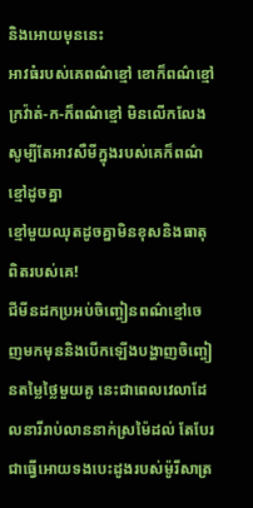និងអោយមុននេះ
អាវធំរបស់គេពណ៌ខ្មៅ ខោក៏ពណ៌ខ្មៅ ក្រវ៉ាត់-ក-ក៏ពណ៌ខ្មៅ មិនលើកលែងសូម្បីតែអាវសឺមីក្នុងរបស់គេក៏ពណ៌ខ្មៅដូចគ្នា
ខ្មៅមួយឈុតដូចគ្នាមិនខុសនិងធាតុពិតរបស់គេ!
ជីមីនដកប្រអប់ចិញ្ចៀនពណ៌ខ្មៅចេញមកមុននិងបើកឡើងបង្ហាញចិញ្ចៀនតម្លៃថ្លៃមួយគូ នេះជាពេលវេលាដែលនារីរាប់លាននាក់ស្រម៉ៃដល់ តែបែរជាធ្វើអោយទងបេះដូងរបស់ម៉ូរីសាត្រ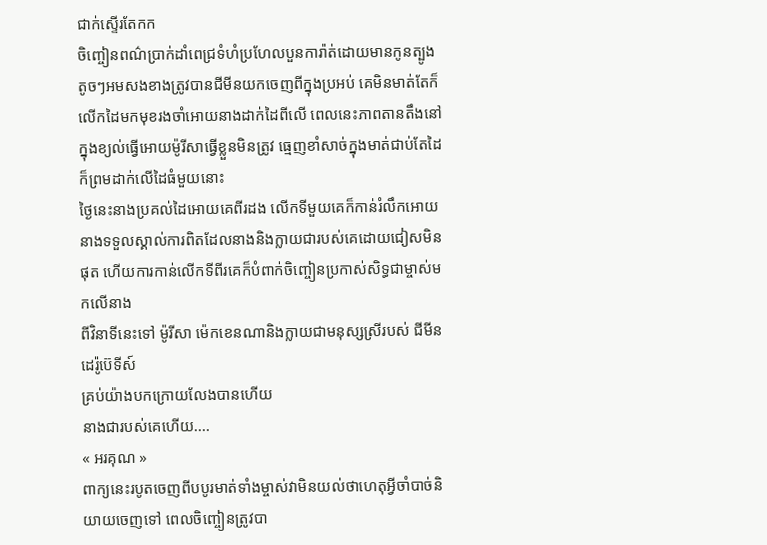ជាក់ស្ទើរតែកក
ចិញ្ចៀនពណ៌ប្រាក់ដាំពេជ្រទំហំប្រហែលបួនការ៉ាត់ដោយមានកូនត្បូងតូចៗអមសងខាងត្រូវបានជីមីនយកចេញពីក្នុងប្រអប់ គេមិនមាត់តែក៏លើកដៃមកមុខរងចាំអោយនាងដាក់ដៃពីលើ ពេលនេះភាពតានតឹងនៅក្នុងខ្យល់ធ្វើអោយម៉ូរីសាធ្វើខ្លួនមិនត្រូវ ធ្មេញខាំសាច់ក្នុងមាត់ជាប់តែដៃក៏ព្រមដាក់លើដៃធំមួយនោះ
ថ្ងៃនេះនាងប្រគល់ដៃអោយគេពីរដង លើកទីមួយគេក៏កាន់រំលឹកអោយនាងទទួលស្គាល់ការពិតដែលនាងនិងក្លាយជារបស់គេដោយជៀសមិនផុត ហើយការកាន់លើកទីពីរគេក៏បំពាក់ចិញ្ចៀនប្រកាស់សិទ្ធជាម្ចាស់មកលើនាង
ពីវិនាទីនេះទៅ ម៉ូរីសា ម៉េកខេនណានិងក្លាយជាមនុស្សស្រីរបស់ ជីមីន ដេរ៉ូប៊េទីស៍
គ្រប់យ៉ាងបកក្រោយលែងបានហើយ
នាងជារបស់គេហើយ....
« អរគុណ »
ពាក្យនេះរបូតចេញពីបបូរមាត់ទាំងម្ចាស់វាមិនយល់ថាហេតុអ្វីចាំបាច់និយាយចេញទៅ ពេលចិញ្ចៀនត្រូវបា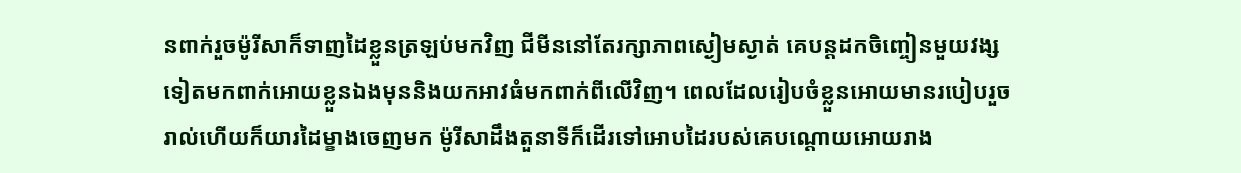នពាក់រួចម៉ូរីសាក៏ទាញដៃខ្លួនត្រឡប់មកវិញ ជីមីននៅតែរក្សាភាពស្ងៀមស្ងាត់ គេបន្តដកចិញ្ចៀនមួយវង្សទៀតមកពាក់អោយខ្លួនឯងមុននិងយកអាវធំមកពាក់ពីលើវិញ។ ពេលដែលរៀបចំខ្លួនអោយមានរបៀបរួចរាល់ហើយក៏យារដៃម្ខាងចេញមក ម៉ូរីសាដឹងតួនាទីក៏ដើរទៅអោបដៃរបស់គេបណ្តោយអោយរាង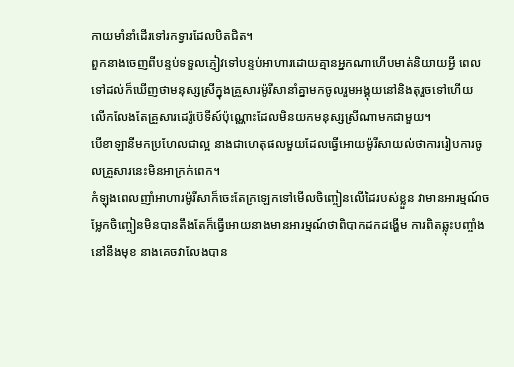កាយមាំនាំដើរទៅរកទ្វារដែលបិតជិត។
ពួកនាងចេញពីបន្ទប់ទទួលភ្ញៀវទៅបន្ទប់អាហារដោយគ្មានអ្នកណាហើបមាត់និយាយអ្វី ពេលទៅដល់ក៏ឃើញថាមនុស្សស្រីក្នុងគ្រួសារម៉ូរីសានាំគ្នាមកចូលរួមអង្គុយនៅនិងតុរួចទៅហើយ លើកលែងតែគ្រួសារដេរ៉ូប៊េទីស៍ប៉ុណ្ណោះដែលមិនយកមនុស្សស្រីណាមកជាមួយ។
បើខាឡានីមកប្រហែលជាល្អ នាងជាហេតុផលមួយដែលធ្វើអោយម៉ូរីសាយល់ថាការរៀបការចូលគ្រួសារនេះមិនអាក្រក់ពេក។
កំឡុងពេលញាំអាហារម៉ូរីសាក៏ចេះតែក្រឡេកទៅមើលចិញ្ចៀនលើដៃរបស់ខ្លួន វាមានអារម្មណ៍ចម្លែកចិញ្ចៀនមិនបានតឹងតែក៏ធ្វើអោយនាងមានអារម្មណ៍ថាពិបាកដកដង្ហើម ការពិតឆ្លុះបញ្ចាំងនៅនឹងមុខ នាងគេចវាលែងបាន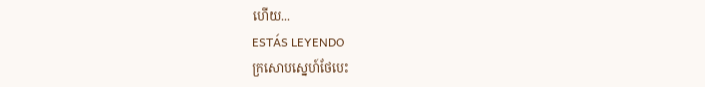ហើយ...
ESTÁS LEYENDO
ក្រសោបស្នេហ៍ថែបេះ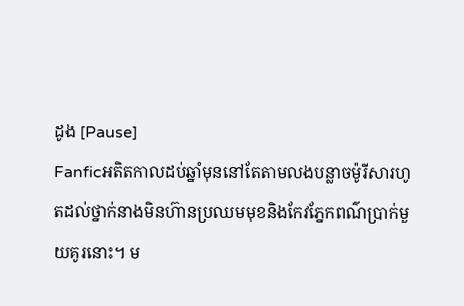ដូង [Pause]
Fanficអតិតកាលដប់ឆ្នាំមុននៅតែតាមលងបន្លាចម៉ូរីសារហូតដល់ថ្នាក់នាងមិនហ៊ានប្រឈមមុខនិងកែវភ្នែកពណ៌ប្រាក់មួយគូរនោះ។ ម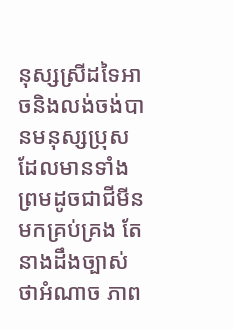នុស្សស្រីដទៃអាចនិងលង់ចង់បានមនុស្សប្រុសដែលមានទាំងព្រមដូចជាជីមីនមកគ្រប់គ្រង តែនាងដឹងច្បាស់ថាអំណាច ភាព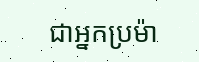ជាអ្នកប្រម៉ា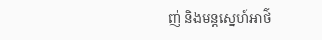ញ់ និងមន្តស្នេហ៍អាថ៌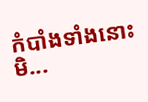កំបាំងទាំងនោះមិ...